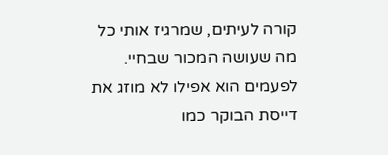קורה לעיתים, שמרגיז אותי כל מה שעושה המכור שבחיי. לפעמים הוא אפילו לא מוזג את דייסת הבוקר כמו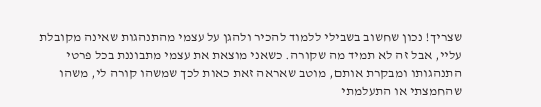שצריך! נכון שחשוב בשבילי ללמוד להכיר ולהגן על עצמי מהתנהגות שאינה מקובלת עליי, אבל זה לא תמיד מה שקורה. כשאני מוצאת את עצמי מתבוננת בכל פרטי התנהגותו ומבקרת אותם, מוטב שאראה זאת כאות לכך שמשהו קורה לי, משהו שהחמצתי או התעלמתי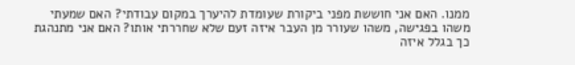ממנו. האם אני חוששת מפני ביקורת שעומדת להיערך במקום עבודתי? האם שמעתי משהו בפגישה, משהו שעורר מן העבר איזה זעם שלא שחררתי אותו? האם אני מתנהגת כך בגלל איזה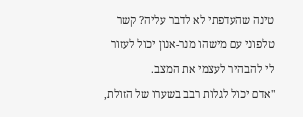טינה שהעדפתי לא לדבר עליה? קשר טלפוני עם מישהו מנר-אנון יכול לעזור לי להבהיר לעצמי את המצב.
"אדם יכול לגלות רבב בשערו של הזולת,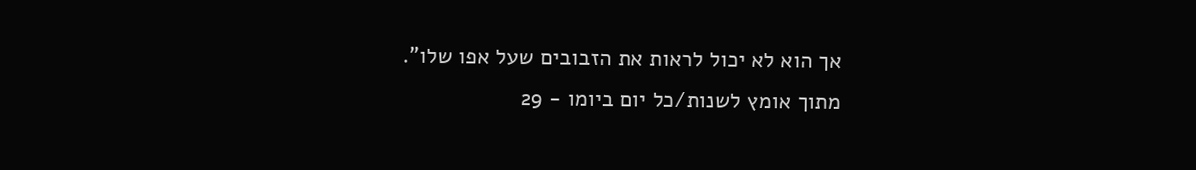אך הוא לא יכול לראות את הזבובים שעל אפו שלו".
מתוך אומץ לשנות/כל יום ביומו - 29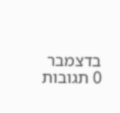בדצמבר
0 תגובות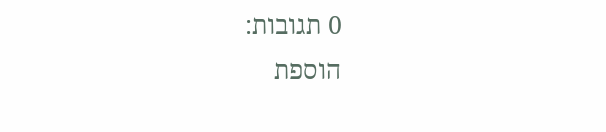0 תגובות:
הוספת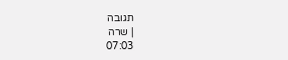תגובה
| שרה
07:03